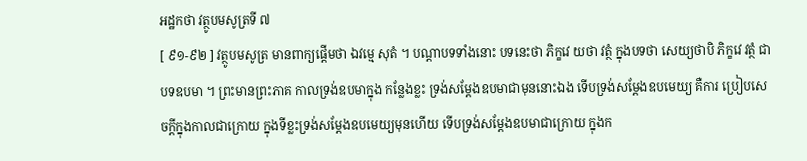អដ្ឋកថា វត្ថូបមសូត្រទី ៧
[ ៩១-៩២ ] វត្ថូបមសូត្រ មានពាក្យផ្តើមថា ឯវម្មេ សុតំ ។ បណ្តាបទទាំងនោះ បទនេះថា ភិក្ខវេ យថា វត្ថំ ក្នុងបទថា សេយ្យថាបិ ភិក្ខវេ វត្ថំ ជាបទឧបមា ។ ព្រះមានព្រះភាគ កាលទ្រង់ឧបមាក្នុង កន្លែងខ្លះ ទ្រង់សម្តែងឧបមាជាមុននោះឯង ទើបទ្រង់សម្តែងឧបមេយ្យ គឺការ ប្រៀបសេចក្តីក្នុងកាលជាក្រោយ ក្នុងទីខ្លះទ្រង់សម្តែងឧបមេយ្យមុនហើយ ទើបទ្រង់សម្តែងឧបមាជាក្រោយ ក្នុងក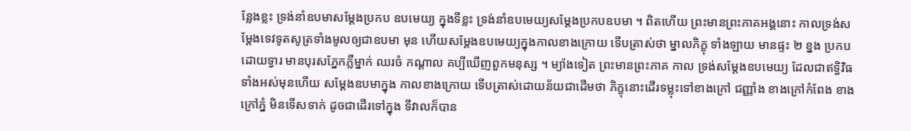ន្លែងខ្លះ ទ្រង់នាំឧបមាសម្តែងប្រកប ឧបមេយ្យ ក្នុងទីខ្លះ ទ្រង់នាំឧបមេយ្យសម្តែងប្រកបឧបមា ។ ពិតហើយ ព្រះមានព្រះភាគអង្គនោះ កាលទ្រង់សម្តែងទេវទូតសូត្រទាំងមូលឲ្យជាឧបមា មុន ហើយសម្តែងឧបមេយ្យក្នុងកាលខាងក្រោយ ទើបត្រាស់ថា ម្នាលភិក្ខុ ទាំងឡាយ មានផ្ទះ ២ ខ្នង ប្រកបដោយទ្វារ មានបុរសភ្នែកភ្លឺម្នាក់ ឈរចំ កណ្តាល គប្បីឃើញពួកមនុស្ស ។ ម្យ៉ាងទៀត ព្រះមានព្រះភាគ កាល ទ្រង់សម្តែងឧបមេយ្យ ដែលជាឥទ្ធិវិធទាំងអស់មុនហើយ សម្តែងឧបមាក្នុង កាលខាងក្រោយ ទើបត្រាស់ដោយន័យជាដើមថា ភិក្ខុនោះដើរទម្លុះទៅខាងក្រៅ ជញ្ញាំង ខាងក្រៅកំពែង ខាងក្រៅភ្នំ មិនទើសទាក់ ដូចជាដើរទៅក្នុង ទីវាលក៏បាន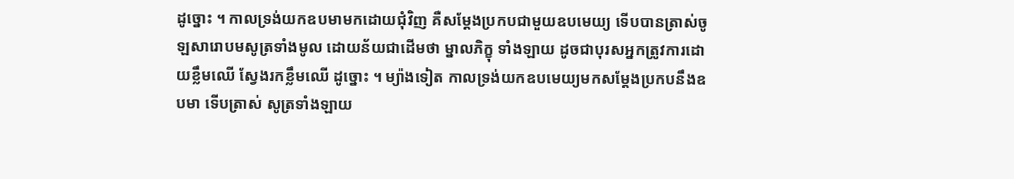ដូច្នោះ ។ កាលទ្រង់យកឧបមាមកដោយជុំវិញ គឺសម្តែងប្រកបជាមួយឧបមេយ្យ ទើបបានត្រាស់ចូឡសារោបមសូត្រទាំងមូល ដោយន័យជាដើមថា ម្នាលភិក្ខុ ទាំងឡាយ ដូចជាបុរសអ្នកត្រូវការដោយខ្លឹមឈើ ស្វែងរកខ្លឹមឈើ ដូច្នោះ ។ ម្យ៉ាងទៀត កាលទ្រង់យកឧបមេយ្យមកសម្តែងប្រកបនឹងឧបមា ទើបត្រាស់ សូត្រទាំងឡាយ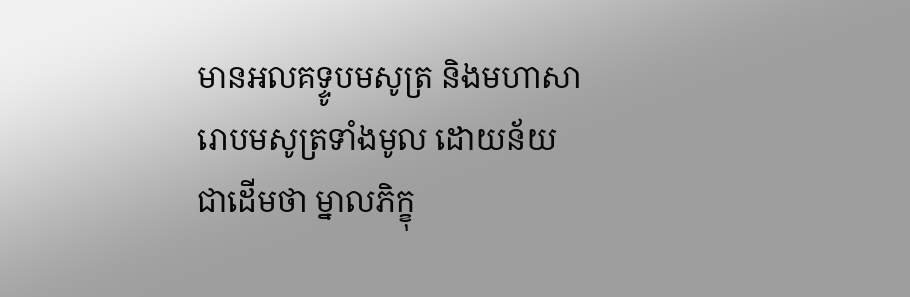មានអលគទ្ទូបមសូត្រ និងមហាសារោបមសូត្រទាំងមូល ដោយន័យជាដើមថា ម្នាលភិក្ខុ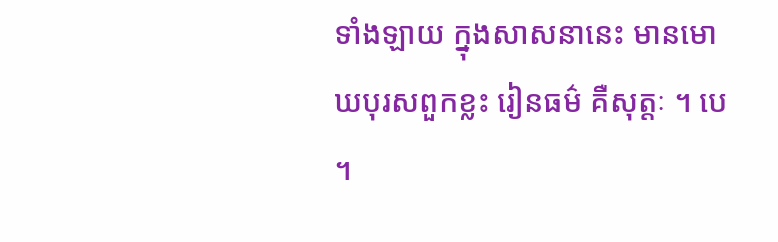ទាំងឡាយ ក្នុងសាសនានេះ មានមោឃបុរសពួកខ្លះ រៀនធម៌ គឺសុត្តៈ ។ បេ ។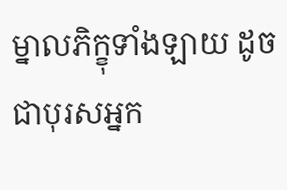ម្នាលភិក្ខុទាំងឡាយ ដូចជាបុរសអ្នក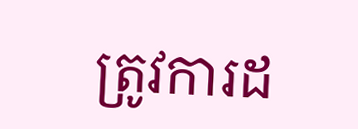ត្រូវការដ